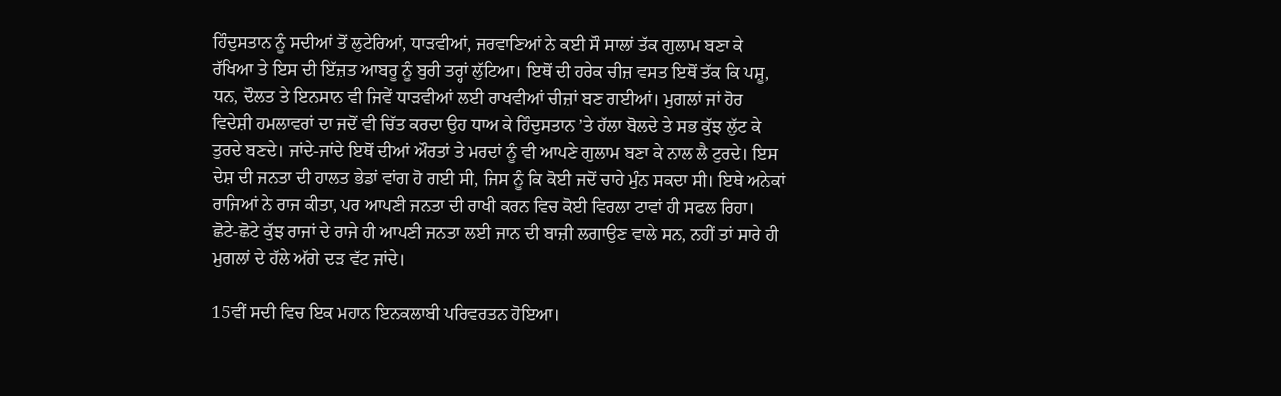ਹਿੰਦੁਸਤਾਨ ਨੂੰ ਸਦੀਆਂ ਤੋਂ ਲੁਟੇਰਿਆਂ, ਧਾੜਵੀਆਂ, ਜਰਵਾਣਿਆਂ ਨੇ ਕਈ ਸੌ ਸਾਲਾਂ ਤੱਕ ਗੁਲਾਮ ਬਣਾ ਕੇ ਰੱਖਿਆ ਤੇ ਇਸ ਦੀ ਇੱਜ਼ਤ ਆਬਰੂ ਨੂੰ ਬੁਰੀ ਤਰ੍ਹਾਂ ਲੁੱਟਿਆ। ਇਥੋਂ ਦੀ ਹਰੇਕ ਚੀਜ਼ ਵਸਤ ਇਥੋਂ ਤੱਕ ਕਿ ਪਸ਼ੂ, ਧਨ, ਦੌਲਤ ਤੇ ਇਨਸਾਨ ਵੀ ਜਿਵੇਂ ਧਾੜਵੀਆਂ ਲਈ ਰਾਖਵੀਆਂ ਚੀਜ਼ਾਂ ਬਣ ਗਈਆਂ। ਮੁਗਲਾਂ ਜਾਂ ਹੋਰ ਵਿਦੇਸ਼ੀ ਹਮਲਾਵਰਾਂ ਦਾ ਜਦੋਂ ਵੀ ਚਿੱਤ ਕਰਦਾ ਉਹ ਧਾਅ ਕੇ ਹਿੰਦੁਸਤਾਨ ’ਤੇ ਹੱਲਾ ਬੋਲਦੇ ਤੇ ਸਭ ਕੁੱਝ ਲੁੱਟ ਕੇ ਤੁਰਦੇ ਬਣਦੇ। ਜਾਂਦੇ-ਜਾਂਦੇ ਇਥੋਂ ਦੀਆਂ ਔਰਤਾਂ ਤੇ ਮਰਦਾਂ ਨੂੰ ਵੀ ਆਪਣੇ ਗੁਲਾਮ ਬਣਾ ਕੇ ਨਾਲ ਲੈ ਟੁਰਦੇ। ਇਸ ਦੇਸ਼ ਦੀ ਜਨਤਾ ਦੀ ਹਾਲਤ ਭੇਡਾਂ ਵਾਂਗ ਹੋ ਗਈ ਸੀ, ਜਿਸ ਨੂੰ ਕਿ ਕੋਈ ਜਦੋਂ ਚਾਹੇ ਮੁੰਨ ਸਕਦਾ ਸੀ। ਇਥੇ ਅਨੇਕਾਂ ਰਾਜਿਆਂ ਨੇ ਰਾਜ ਕੀਤਾ, ਪਰ ਆਪਣੀ ਜਨਤਾ ਦੀ ਰਾਖੀ ਕਰਨ ਵਿਚ ਕੋਈ ਵਿਰਲਾ ਟਾਵਾਂ ਹੀ ਸਫਲ ਰਿਹਾ। ਛੋਟੇ-ਛੋਟੇ ਕੁੱਝ ਰਾਜਾਂ ਦੇ ਰਾਜੇ ਹੀ ਆਪਣੀ ਜਨਤਾ ਲਈ ਜਾਨ ਦੀ ਬਾਜ਼ੀ ਲਗਾਉਣ ਵਾਲੇ ਸਨ, ਨਹੀਂ ਤਾਂ ਸਾਰੇ ਹੀ ਮੁਗਲਾਂ ਦੇ ਹੱਲੇ ਅੱਗੇ ਦੜ ਵੱਟ ਜਾਂਦੇ।

15ਵੀਂ ਸਦੀ ਵਿਚ ਇਕ ਮਹਾਨ ਇਨਕਲਾਬੀ ਪਰਿਵਰਤਨ ਹੋਇਆ।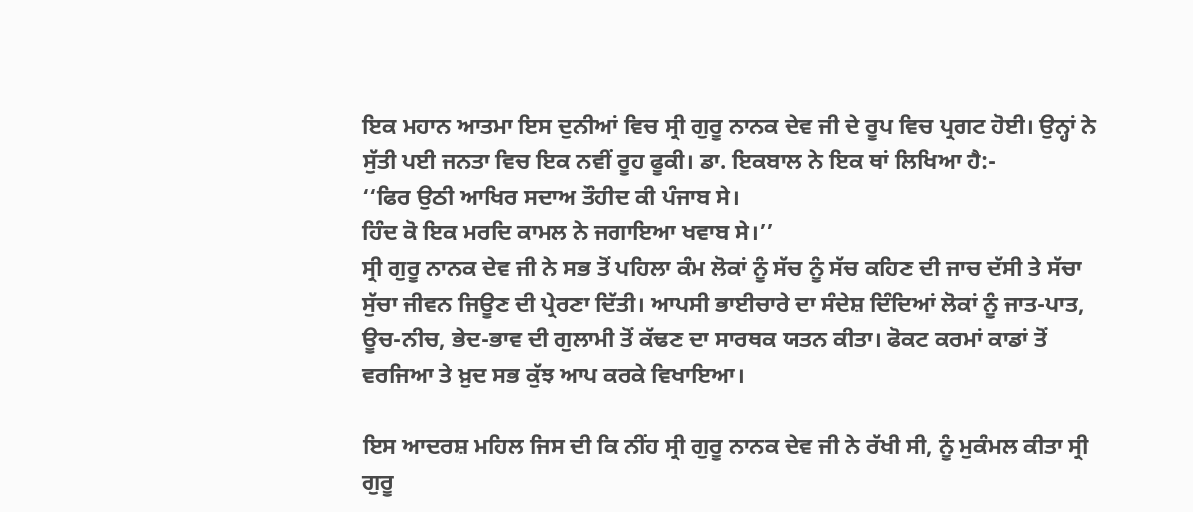ਇਕ ਮਹਾਨ ਆਤਮਾ ਇਸ ਦੁਨੀਆਂ ਵਿਚ ਸ੍ਰੀ ਗੁਰੂ ਨਾਨਕ ਦੇਵ ਜੀ ਦੇ ਰੂਪ ਵਿਚ ਪ੍ਰਗਟ ਹੋਈ। ਉਨ੍ਹਾਂ ਨੇ ਸੁੱਤੀ ਪਈ ਜਨਤਾ ਵਿਚ ਇਕ ਨਵੀਂ ਰੂਹ ਫੂਕੀ। ਡਾ. ਇਕਬਾਲ ਨੇ ਇਕ ਥਾਂ ਲਿਖਿਆ ਹੈ:-
‘‘ਫਿਰ ਉਠੀ ਆਖਿਰ ਸਦਾਅ ਤੌਹੀਦ ਕੀ ਪੰਜਾਬ ਸੇ।
ਹਿੰਦ ਕੋ ਇਕ ਮਰਦਿ ਕਾਮਲ ਨੇ ਜਗਾਇਆ ਖਵਾਬ ਸੇ।’’
ਸ੍ਰੀ ਗੁਰੂ ਨਾਨਕ ਦੇਵ ਜੀ ਨੇ ਸਭ ਤੋਂ ਪਹਿਲਾ ਕੰਮ ਲੋਕਾਂ ਨੂੰ ਸੱਚ ਨੂੰ ਸੱਚ ਕਹਿਣ ਦੀ ਜਾਚ ਦੱਸੀ ਤੇ ਸੱਚਾ ਸੁੱਚਾ ਜੀਵਨ ਜਿਊਣ ਦੀ ਪ੍ਰੇਰਣਾ ਦਿੱਤੀ। ਆਪਸੀ ਭਾਈਚਾਰੇ ਦਾ ਸੰਦੇਸ਼ ਦਿੰਦਿਆਂ ਲੋਕਾਂ ਨੂੰ ਜਾਤ-ਪਾਤ, ਊਚ-ਨੀਚ, ਭੇਦ-ਭਾਵ ਦੀ ਗੁਲਾਮੀ ਤੋਂ ਕੱਢਣ ਦਾ ਸਾਰਥਕ ਯਤਨ ਕੀਤਾ। ਫੋਕਟ ਕਰਮਾਂ ਕਾਡਾਂ ਤੋਂ ਵਰਜਿਆ ਤੇ ਖ਼ੁਦ ਸਭ ਕੁੱਝ ਆਪ ਕਰਕੇ ਵਿਖਾਇਆ।

ਇਸ ਆਦਰਸ਼ ਮਹਿਲ ਜਿਸ ਦੀ ਕਿ ਨੀਂਹ ਸ੍ਰੀ ਗੁਰੂ ਨਾਨਕ ਦੇਵ ਜੀ ਨੇ ਰੱਖੀ ਸੀ, ਨੂੰ ਮੁਕੰਮਲ ਕੀਤਾ ਸ੍ਰੀ ਗੁਰੂ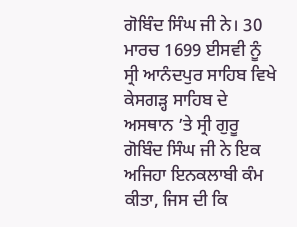ਗੋਬਿੰਦ ਸਿੰਘ ਜੀ ਨੇ। 30 ਮਾਰਚ 1699 ਈਸਵੀ ਨੂੰ ਸ੍ਰੀ ਆਨੰਦਪੁਰ ਸਾਹਿਬ ਵਿਖੇ ਕੇਸਗੜ੍ਹ ਸਾਹਿਬ ਦੇ ਅਸਥਾਨ ’ਤੇ ਸ੍ਰੀ ਗੁਰੂ ਗੋਬਿੰਦ ਸਿੰਘ ਜੀ ਨੇ ਇਕ ਅਜਿਹਾ ਇਨਕਲਾਬੀ ਕੰਮ ਕੀਤਾ, ਜਿਸ ਦੀ ਕਿ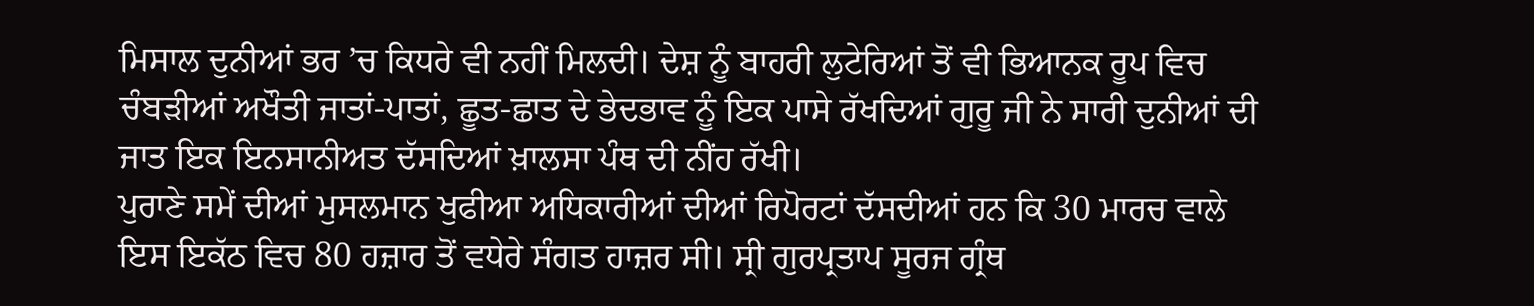ਮਿਸਾਲ ਦੁਨੀਆਂ ਭਰ ’ਚ ਕਿਧਰੇ ਵੀ ਨਹੀਂ ਮਿਲਦੀ। ਦੇਸ਼ ਨੂੰ ਬਾਹਰੀ ਲੁਟੇਰਿਆਂ ਤੋਂ ਵੀ ਭਿਆਨਕ ਰੂਪ ਵਿਚ ਚੰਬੜੀਆਂ ਅਖੌਤੀ ਜਾਤਾਂ-ਪਾਤਾਂ, ਛੂਤ-ਛਾਤ ਦੇ ਭੇਦਭਾਵ ਨੂੰ ਇਕ ਪਾਸੇ ਰੱਖਦਿਆਂ ਗੁਰੂ ਜੀ ਨੇ ਸਾਰੀ ਦੁਨੀਆਂ ਦੀ ਜਾਤ ਇਕ ਇਨਸਾਨੀਅਤ ਦੱਸਦਿਆਂ ਖ਼ਾਲਸਾ ਪੰਥ ਦੀ ਨੀਂਹ ਰੱਖੀ।
ਪੁਰਾਣੇ ਸਮੇਂ ਦੀਆਂ ਮੁਸਲਮਾਨ ਖੁਫੀਆ ਅਧਿਕਾਰੀਆਂ ਦੀਆਂ ਰਿਪੋਰਟਾਂ ਦੱਸਦੀਆਂ ਹਨ ਕਿ 30 ਮਾਰਚ ਵਾਲੇ ਇਸ ਇਕੱਠ ਵਿਚ 80 ਹਜ਼ਾਰ ਤੋਂ ਵਧੇਰੇ ਸੰਗਤ ਹਾਜ਼ਰ ਸੀ। ਸ੍ਰੀ ਗੁਰਪ੍ਰਤਾਪ ਸੂਰਜ ਗ੍ਰੰਥ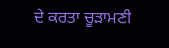ਦੇ ਕਰਤਾ ਚੂੜਾਮਣੀ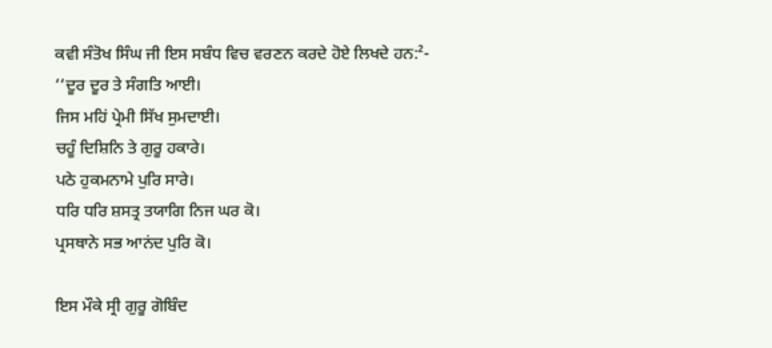ਕਵੀ ਸੰਤੋਖ ਸਿੰਘ ਜੀ ਇਸ ਸਬੰਧ ਵਿਚ ਵਰਣਨ ਕਰਦੇ ਹੋਏ ਲਿਖਦੇ ਹਨ:²-
‘‘ਦੂਰ ਦੂਰ ਤੇ ਸੰਗਤਿ ਆਈ।
ਜਿਸ ਮਹਿਂ ਪ੍ਰੇਮੀ ਸਿੱਖ ਸੁਮਦਾਈ।
ਚਹੂੰ ਦਿਸ਼ਿਨਿ ਤੇ ਗੁਰੂ ਹਕਾਰੇ।
ਪਠੇ ਹੁਕਮਨਾਮੇ ਪੁਰਿ ਸਾਰੇ।
ਧਰਿ ਧਰਿ ਸ਼ਸਤ੍ਰ ਤਯਾਗਿ ਨਿਜ ਘਰ ਕੋ।
ਪ੍ਰਸਥਾਨੇ ਸਭ ਆਨਂਦ ਪੁਰਿ ਕੋ।

ਇਸ ਮੌਕੇ ਸ੍ਰੀ ਗੁਰੂ ਗੋਬਿੰਦ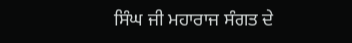ਸਿੰਘ ਜੀ ਮਹਾਰਾਜ ਸੰਗਤ ਦੇ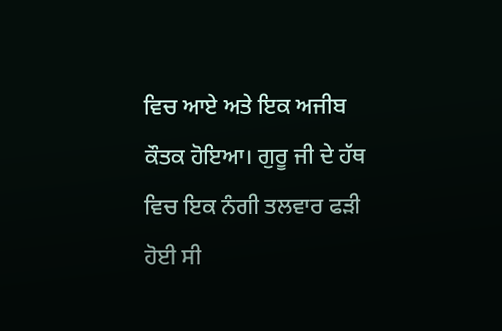ਵਿਚ ਆਏ ਅਤੇ ਇਕ ਅਜੀਬ ਕੌਤਕ ਹੋਇਆ। ਗੁਰੂ ਜੀ ਦੇ ਹੱਥ ਵਿਚ ਇਕ ਨੰਗੀ ਤਲਵਾਰ ਫੜੀ ਹੋਈ ਸੀ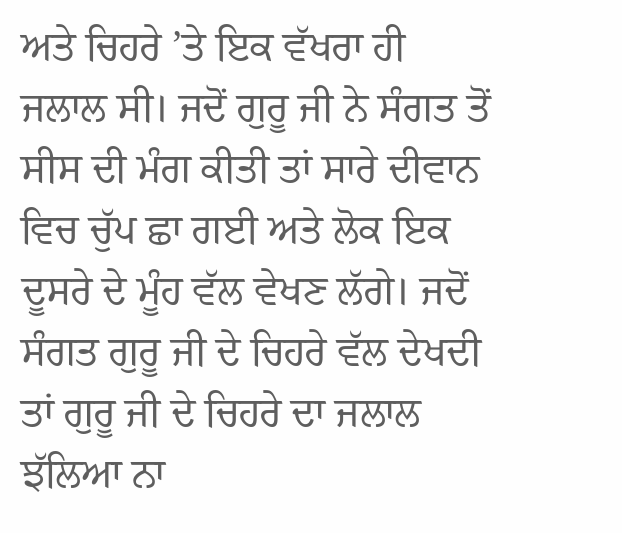ਅਤੇ ਚਿਹਰੇ ’ਤੇ ਇਕ ਵੱਖਰਾ ਹੀ ਜਲਾਲ ਸੀ। ਜਦੋਂ ਗੁਰੂ ਜੀ ਨੇ ਸੰਗਤ ਤੋਂ ਸੀਸ ਦੀ ਮੰਗ ਕੀਤੀ ਤਾਂ ਸਾਰੇ ਦੀਵਾਨ ਵਿਚ ਚੁੱਪ ਛਾ ਗਈ ਅਤੇ ਲੋਕ ਇਕ ਦੂਸਰੇ ਦੇ ਮੂੰਹ ਵੱਲ ਵੇਖਣ ਲੱਗੇ। ਜਦੋਂ ਸੰਗਤ ਗੁਰੂ ਜੀ ਦੇ ਚਿਹਰੇ ਵੱਲ ਦੇਖਦੀ ਤਾਂ ਗੁਰੂ ਜੀ ਦੇ ਚਿਹਰੇ ਦਾ ਜਲਾਲ ਝੱਲਿਆ ਨਾ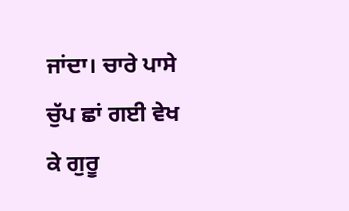ਜਾਂਦਾ। ਚਾਰੇ ਪਾਸੇ ਚੁੱਪ ਛਾਂ ਗਈ ਵੇਖ ਕੇ ਗੁਰੂ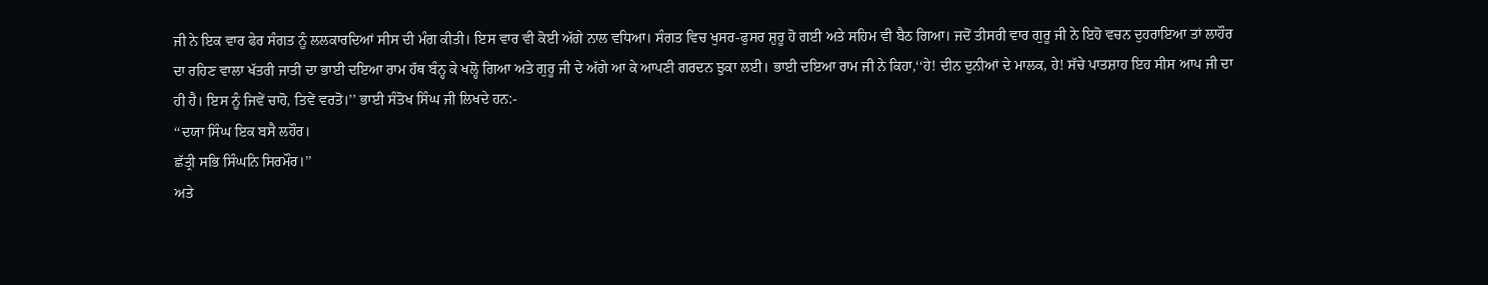ਜੀ ਨੇ ਇਕ ਵਾਰ ਫੇਰ ਸੰਗਤ ਨੂੰ ਲਲਕਾਰਦਿਆਂ ਸੀਸ ਦੀ ਮੰਗ ਕੀਤੀ। ਇਸ ਵਾਰ ਵੀ ਕੋਈ ਅੱਗੇ ਨਾਲ ਵਧਿਆ। ਸੰਗਤ ਵਿਚ ਖੁਸਰ-ਫੁਸਰ ਸ਼ੁਰੂ ਹੋ ਗਈ ਅਤੇ ਸਹਿਮ ਵੀ ਬੈਠ ਗਿਆ। ਜਦੋਂ ਤੀਸਰੀ ਵਾਰ ਗੁਰੂ ਜੀ ਨੇ ਇਹੋ ਵਚਨ ਦੁਹਰਾਇਆ ਤਾਂ ਲਾਹੌਰ ਦਾ ਰਹਿਣ ਵਾਲਾ ਖੱਤਰੀ ਜਾਤੀ ਦਾ ਭਾਈ ਦਇਆ ਰਾਮ ਹੱਥ ਬੰਨ੍ਹ ਕੇ ਖਲ੍ਹੋ ਗਿਆ ਅਤੇ ਗੁਰੂ ਜੀ ਦੇ ਅੱਗੇ ਆ ਕੇ ਆਪਣੀ ਗਰਦਨ ਝੁਕਾ ਲਈ। ਭਾਈ ਦਇਆ ਰਾਮ ਜੀ ਨੇ ਕਿਹਾ,‘‘ਹੇ! ਦੀਨ ਦੁਨੀਆਂ ਦੇ ਮਾਲਕ, ਹੇ! ਸੱਚੇ ਪਾਤਸ਼ਾਹ ਇਹ ਸੀਸ ਆਪ ਜੀ ਦਾ ਹੀ ਹੈ। ਇਸ ਨੂੰ ਜਿਵੇਂ ਚਾਹੋ, ਤਿਵੇਂ ਵਰਤੋ।’’ ਭਾਈ ਸੰਤੋਖ ਸਿੰਘ ਜੀ ਲਿਖਦੇ ਹਨ:-
‘‘ਦਯਾ ਸਿੰਘ ਇਕ ਬਸੈ ਲਹੌਰ।
ਛੱਤ੍ਰੀ ਸਭਿ ਸਿੰਘਨਿ ਸਿਰਮੌਰ।’’
ਅਤੇ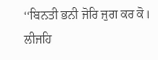‘‘ਬਿਨਤੀ ਭਨੀ ਜੋਰਿ ਜੁਗ ਕਰ ਕੋ।
ਲੀਜਹਿ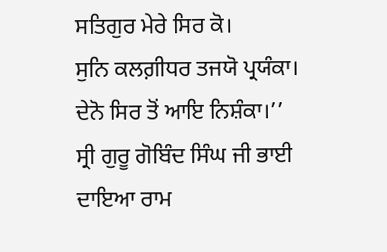ਸਤਿਗੁਰ ਮੇਰੇ ਸਿਰ ਕੋ।
ਸੁਨਿ ਕਲਗ਼ੀਧਰ ਤਜਯੋ ਪ੍ਰਯੰਕਾ।
ਦੇਨੋ ਸਿਰ ਤੋਂ ਆਇ ਨਿਸ਼ੰਕਾ।’’
ਸ੍ਰੀ ਗੁਰੂ ਗੋਬਿੰਦ ਸਿੰਘ ਜੀ ਭਾਈ ਦਾਇਆ ਰਾਮ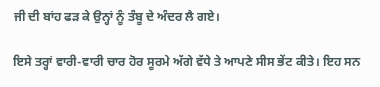ਜੀ ਦੀ ਬਾਂਹ ਫੜ ਕੇ ਉਨ੍ਹਾਂ ਨੂੰ ਤੰਬੂ ਦੇ ਅੰਦਰ ਲੈ ਗਏ।

ਇਸੇ ਤਰ੍ਹਾਂ ਵਾਰੀ-ਵਾਰੀ ਚਾਰ ਹੋਰ ਸੂਰਮੇ ਅੱਗੇ ਵੱਧੇ ਤੇ ਆਪਣੇ ਸੀਸ ਭੇਂਟ ਕੀਤੇ। ਇਹ ਸਨ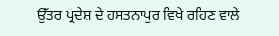ਉੱਤਰ ਪ੍ਰਦੇਸ਼ ਦੇ ਹਸਤਨਾਪੁਰ ਵਿਖੇ ਰਹਿਣ ਵਾਲੇ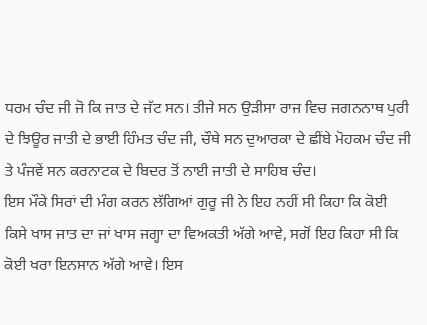ਧਰਮ ਚੰਦ ਜੀ ਜੋ ਕਿ ਜਾਤ ਦੇ ਜੱਟ ਸਨ। ਤੀਜੇ ਸਨ ਉੜੀਸਾ ਰਾਜ ਵਿਚ ਜਗਨਨਾਥ ਪੁਰੀ ਦੇ ਝਿਊਰ ਜਾਤੀ ਦੇ ਭਾਈ ਹਿੰਮਤ ਚੰਦ ਜੀ, ਚੌਥੇ ਸਨ ਦੁਆਰਕਾ ਦੇ ਛੀਂਬੇ ਮੋਹਕਮ ਚੰਦ ਜੀ ਤੇ ਪੰਜਵੇਂ ਸਨ ਕਰਨਾਟਕ ਦੇ ਬਿਦਰ ਤੋਂ ਨਾਈ ਜਾਤੀ ਦੇ ਸਾਹਿਬ ਚੰਦ।
ਇਸ ਮੌਕੇ ਸਿਰਾਂ ਦੀ ਮੰਗ ਕਰਨ ਲੱਗਿਆਂ ਗੁਰੂ ਜੀ ਨੇ ਇਹ ਨਹੀਂ ਸੀ ਕਿਹਾ ਕਿ ਕੋਈ ਕਿਸੇ ਖਾਸ ਜਾਤ ਦਾ ਜਾਂ ਖਾਸ ਜਗ੍ਹਾ ਦਾ ਵਿਅਕਤੀ ਅੱਗੇ ਆਵੇ, ਸਗੋਂ ਇਹ ਕਿਹਾ ਸੀ ਕਿ ਕੋਈ ਖਰਾ ਇਨਸਾਨ ਅੱਗੇ ਆਵੇ। ਇਸ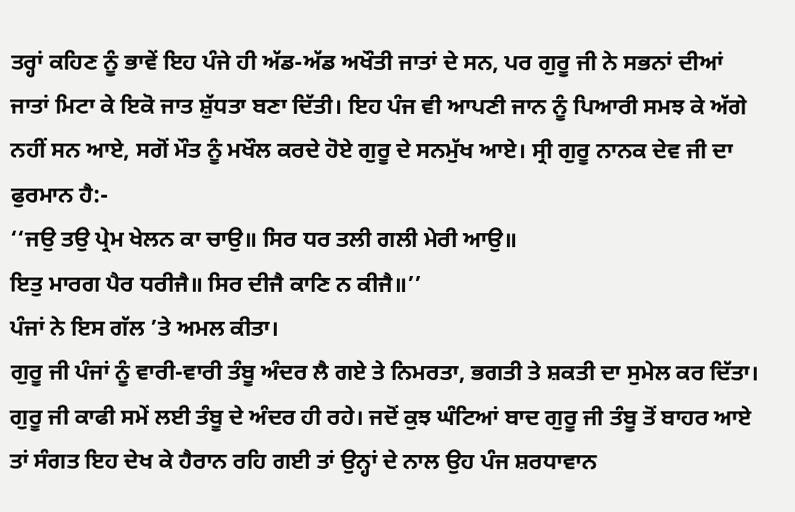ਤਰ੍ਹਾਂ ਕਹਿਣ ਨੂੰ ਭਾਵੇਂ ਇਹ ਪੰਜੇ ਹੀ ਅੱਡ-ਅੱਡ ਅਖੌਤੀ ਜਾਤਾਂ ਦੇ ਸਨ, ਪਰ ਗੁਰੂ ਜੀ ਨੇ ਸਭਨਾਂ ਦੀਆਂ ਜਾਤਾਂ ਮਿਟਾ ਕੇ ਇਕੋ ਜਾਤ ਸ਼ੁੱਧਤਾ ਬਣਾ ਦਿੱਤੀ। ਇਹ ਪੰਜ ਵੀ ਆਪਣੀ ਜਾਨ ਨੂੰ ਪਿਆਰੀ ਸਮਝ ਕੇ ਅੱਗੇ ਨਹੀਂ ਸਨ ਆਏ, ਸਗੋਂ ਮੌਤ ਨੂੰ ਮਖੌਲ ਕਰਦੇ ਹੋਏ ਗੁਰੂ ਦੇ ਸਨਮੁੱਖ ਆਏ। ਸ੍ਰੀ ਗੁਰੂ ਨਾਨਕ ਦੇਵ ਜੀ ਦਾ ਫੁਰਮਾਨ ਹੈ:-
‘‘ਜਉ ਤਉ ਪ੍ਰੇਮ ਖੇਲਨ ਕਾ ਚਾਉ॥ ਸਿਰ ਧਰ ਤਲੀ ਗਲੀ ਮੇਰੀ ਆਉ॥
ਇਤੁ ਮਾਰਗ ਪੈਰ ਧਰੀਜੈ॥ ਸਿਰ ਦੀਜੈ ਕਾਣਿ ਨ ਕੀਜੈ॥’’
ਪੰਜਾਂ ਨੇ ਇਸ ਗੱਲ ’ਤੇ ਅਮਲ ਕੀਤਾ।
ਗੁਰੂ ਜੀ ਪੰਜਾਂ ਨੂੰ ਵਾਰੀ-ਵਾਰੀ ਤੰਬੂ ਅੰਦਰ ਲੈ ਗਏ ਤੇ ਨਿਮਰਤਾ, ਭਗਤੀ ਤੇ ਸ਼ਕਤੀ ਦਾ ਸੁਮੇਲ ਕਰ ਦਿੱਤਾ। ਗੁਰੂ ਜੀ ਕਾਫੀ ਸਮੇਂ ਲਈ ਤੰਬੂ ਦੇ ਅੰਦਰ ਹੀ ਰਹੇ। ਜਦੋਂ ਕੁਝ ਘੰਟਿਆਂ ਬਾਦ ਗੁਰੂ ਜੀ ਤੰਬੂ ਤੋਂ ਬਾਹਰ ਆਏ ਤਾਂ ਸੰਗਤ ਇਹ ਦੇਖ ਕੇ ਹੈਰਾਨ ਰਹਿ ਗਈ ਤਾਂ ਉਨ੍ਹਾਂ ਦੇ ਨਾਲ ਉਹ ਪੰਜ ਸ਼ਰਧਾਵਾਨ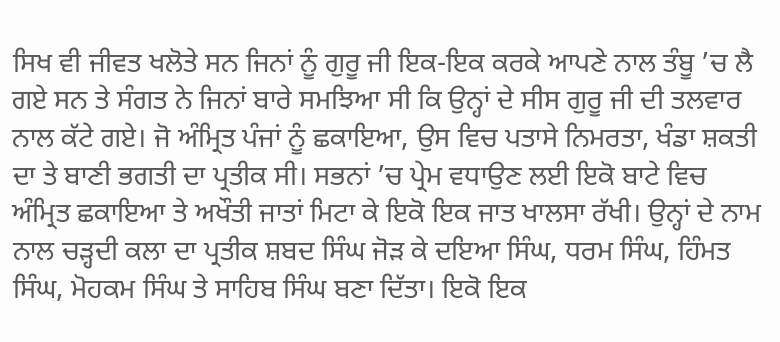ਸਿਖ ਵੀ ਜੀਵਤ ਖਲੋਤੇ ਸਨ ਜਿਨਾਂ ਨੂੰ ਗੁਰੂ ਜੀ ਇਕ-ਇਕ ਕਰਕੇ ਆਪਣੇ ਨਾਲ ਤੰਬੂ ’ਚ ਲੈ ਗਏ ਸਨ ਤੇ ਸੰਗਤ ਨੇ ਜਿਨਾਂ ਬਾਰੇ ਸਮਝਿਆ ਸੀ ਕਿ ਉਨ੍ਹਾਂ ਦੇ ਸੀਸ ਗੁਰੂ ਜੀ ਦੀ ਤਲਵਾਰ ਨਾਲ ਕੱਟੇ ਗਏ। ਜੋ ਅੰਮ੍ਰਿਤ ਪੰਜਾਂ ਨੂੰ ਛਕਾਇਆ, ਉਸ ਵਿਚ ਪਤਾਸੇ ਨਿਮਰਤਾ, ਖੰਡਾ ਸ਼ਕਤੀ ਦਾ ਤੇ ਬਾਣੀ ਭਗਤੀ ਦਾ ਪ੍ਰਤੀਕ ਸੀ। ਸਭਨਾਂ ’ਚ ਪ੍ਰੇਮ ਵਧਾਉਣ ਲਈ ਇਕੋ ਬਾਟੇ ਵਿਚ ਅੰਮ੍ਰਿਤ ਛਕਾਇਆ ਤੇ ਅਖੌਤੀ ਜਾਤਾਂ ਮਿਟਾ ਕੇ ਇਕੋ ਇਕ ਜਾਤ ਖਾਲਸਾ ਰੱਖੀ। ਉਨ੍ਹਾਂ ਦੇ ਨਾਮ ਨਾਲ ਚੜ੍ਹਦੀ ਕਲਾ ਦਾ ਪ੍ਰਤੀਕ ਸ਼ਬਦ ਸਿੰਘ ਜੋੜ ਕੇ ਦਇਆ ਸਿੰਘ, ਧਰਮ ਸਿੰਘ, ਹਿੰਮਤ ਸਿੰਘ, ਮੋਹਕਮ ਸਿੰਘ ਤੇ ਸਾਹਿਬ ਸਿੰਘ ਬਣਾ ਦਿੱਤਾ। ਇਕੋ ਇਕ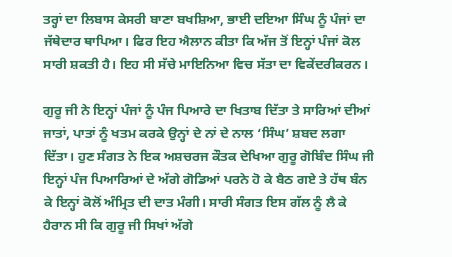ਤਰ੍ਹਾਂ ਦਾ ਲਿਬਾਸ ਕੇਸਰੀ ਬਾਣਾ ਬਖਸ਼ਿਆ, ਭਾਈ ਦਇਆ ਸਿੰਘ ਨੂੰ ਪੰਜਾਂ ਦਾ ਜੱਥੇਦਾਰ ਥਾਪਿਆ। ਫਿਰ ਇਹ ਐਲਾਨ ਕੀਤਾ ਕਿ ਅੱਜ ਤੋਂ ਇਨ੍ਹਾਂ ਪੰਜਾਂ ਕੋਲ ਸਾਰੀ ਸ਼ਕਤੀ ਹੈ। ਇਹ ਸੀ ਸੱਚੇ ਮਾਇਨਿਆ ਵਿਚ ਸੱਤਾ ਦਾ ਵਿਕੇਂਦਰੀਕਰਨ।

ਗੁਰੂ ਜੀ ਨੇ ਇਨ੍ਹਾਂ ਪੰਜਾਂ ਨੂੰ ਪੰਜ ਪਿਆਰੇ ਦਾ ਖਿਤਾਬ ਦਿੱਤਾ ਤੇ ਸਾਰਿਆਂ ਦੀਆਂ ਜਾਤਾਂ, ਪਾਤਾਂ ਨੂੰ ਖਤਮ ਕਰਕੇ ਉਨ੍ਹਾਂ ਦੇ ਨਾਂ ਦੇ ਨਾਲ ‘ਸਿੰਘ’ ਸ਼ਬਦ ਲਗਾ ਦਿੱਤਾ। ਹੁਣ ਸੰਗਤ ਨੇ ਇਕ ਅਸ਼ਚਰਜ ਕੌਤਕ ਦੇਖਿਆ ਗੁਰੂ ਗੋਬਿੰਦ ਸਿੰਘ ਜੀ ਇਨ੍ਹਾਂ ਪੰਜ ਪਿਆਰਿਆਂ ਦੇ ਅੱਗੇ ਗੋਡਿਆਂ ਪਰਨੇ ਹੋ ਕੇ ਬੈਠ ਗਏ ਤੇ ਹੱਥ ਬੰਨ ਕੇ ਇਨ੍ਹਾਂ ਕੋਲੋਂ ਅੰਮ੍ਰਿਤ ਦੀ ਦਾਤ ਮੰਗੀ। ਸਾਰੀ ਸੰਗਤ ਇਸ ਗੱਲ ਨੂੰ ਲੈ ਕੇ ਹੈਰਾਨ ਸੀ ਕਿ ਗੁਰੂ ਜੀ ਸਿਖਾਂ ਅੱਗੇ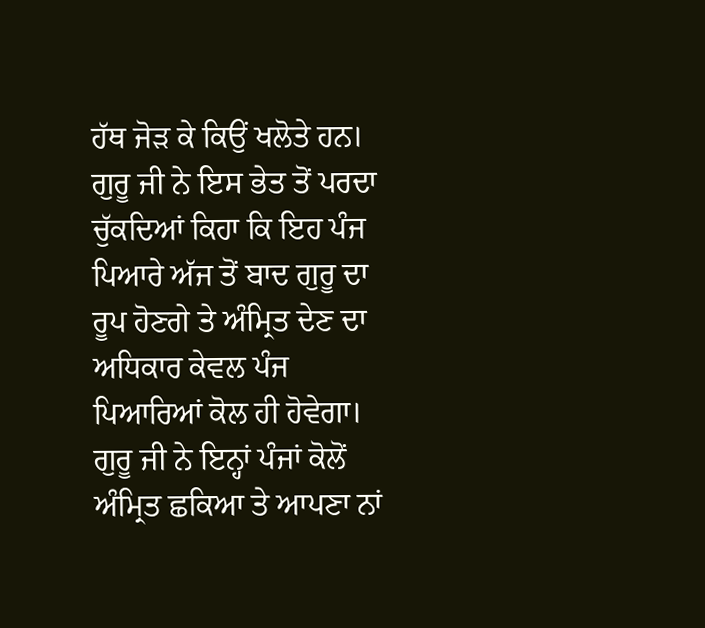ਹੱਥ ਜੋੜ ਕੇ ਕਿਉਂ ਖਲੋਤੇ ਹਨ। ਗੁਰੂ ਜੀ ਨੇ ਇਸ ਭੇਤ ਤੋਂ ਪਰਦਾ ਚੁੱਕਦਿਆਂ ਕਿਹਾ ਕਿ ਇਹ ਪੰਜ ਪਿਆਰੇ ਅੱਜ ਤੋਂ ਬਾਦ ਗੁਰੂ ਦਾ ਰੂਪ ਹੋਣਗੇ ਤੇ ਅੰਮ੍ਰਿਤ ਦੇਣ ਦਾ ਅਧਿਕਾਰ ਕੇਵਲ ਪੰਜ ਪਿਆਰਿਆਂ ਕੋਲ ਹੀ ਹੋਵੇਗਾ। ਗੁਰੂ ਜੀ ਨੇ ਇਨ੍ਹਾਂ ਪੰਜਾਂ ਕੋਲੋਂ ਅੰਮ੍ਰਿਤ ਛਕਿਆ ਤੇ ਆਪਣਾ ਨਾਂ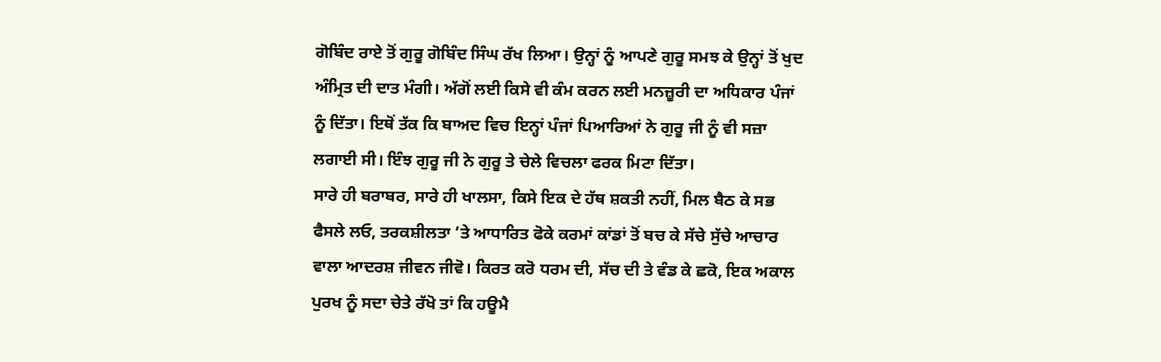ਗੋਬਿੰਦ ਰਾਏ ਤੋਂ ਗੁਰੂ ਗੋਬਿੰਦ ਸਿੰਘ ਰੱਖ ਲਿਆ। ਉਨ੍ਹਾਂ ਨੂੰ ਆਪਣੇ ਗੁਰੂ ਸਮਝ ਕੇ ਉਨ੍ਹਾਂ ਤੋਂ ਖੁਦ ਅੰਮ੍ਰਿਤ ਦੀ ਦਾਤ ਮੰਗੀ। ਅੱਗੋਂ ਲਈ ਕਿਸੇ ਵੀ ਕੰਮ ਕਰਨ ਲਈ ਮਨਜ਼ੂਰੀ ਦਾ ਅਧਿਕਾਰ ਪੰਜਾਂ ਨੂੰ ਦਿੱਤਾ। ਇਥੋਂ ਤੱਕ ਕਿ ਬਾਅਦ ਵਿਚ ਇਨ੍ਹਾਂ ਪੰਜਾਂ ਪਿਆਰਿਆਂ ਨੇ ਗੁਰੂ ਜੀ ਨੂੰ ਵੀ ਸਜ਼ਾ ਲਗਾਈ ਸੀ। ਇੰਝ ਗੁਰੂ ਜੀ ਨੇ ਗੁਰੂ ਤੇ ਚੇਲੇ ਵਿਚਲਾ ਫਰਕ ਮਿਟਾ ਦਿੱਤਾ।
ਸਾਰੇ ਹੀ ਬਰਾਬਰ, ਸਾਰੇ ਹੀ ਖਾਲਸਾ, ਕਿਸੇ ਇਕ ਦੇ ਹੱਥ ਸ਼ਕਤੀ ਨਹੀਂ, ਮਿਲ ਬੈਠ ਕੇ ਸਭ ਫੈਸਲੇ ਲਓ, ਤਰਕਸ਼ੀਲਤਾ ’ਤੇ ਆਧਾਰਿਤ ਫੋਕੇ ਕਰਮਾਂ ਕਾਂਡਾਂ ਤੋਂ ਬਚ ਕੇ ਸੱਚੇ ਸੁੱਚੇ ਆਚਾਰ ਵਾਲਾ ਆਦਰਸ਼ ਜੀਵਨ ਜੀਵੋ। ਕਿਰਤ ਕਰੋ ਧਰਮ ਦੀ, ਸੱਚ ਦੀ ਤੇ ਵੰਡ ਕੇ ਛਕੋ, ਇਕ ਅਕਾਲ ਪੁਰਖ ਨੂੰ ਸਦਾ ਚੇਤੇ ਰੱਖੋ ਤਾਂ ਕਿ ਹਊਮੈ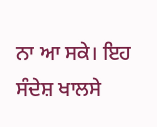ਨਾ ਆ ਸਕੇ। ਇਹ ਸੰਦੇਸ਼ ਖਾਲਸੇ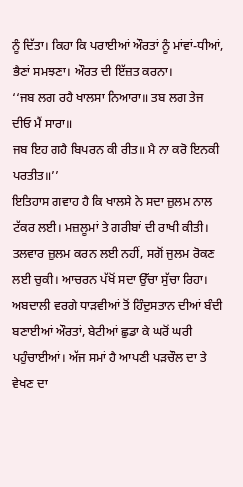ਨੂੰ ਦਿੱਤਾ। ਕਿਹਾ ਕਿ ਪਰਾਈਆਂ ਔਰਤਾਂ ਨੂੰ ਮਾਂਵਾਂ-ਧੀਆਂ, ਭੈਣਾਂ ਸਮਝਣਾ। ਔਰਤ ਦੀ ਇੱਜ਼ਤ ਕਰਨਾ।
‘‘ਜਬ ਲਗ ਰਹੈ ਖਾਲਸਾ ਨਿਆਰਾ॥ ਤਬ ਲਗ ਤੇਜ ਦੀਓ ਮੈਂ ਸਾਰਾ॥
ਜਬ ਇਹ ਗਹੈ ਬਿਪਰਨ ਕੀ ਰੀਤ॥ ਮੈ ਨਾ ਕਰੋ ਇਨਕੀ ਪਰਤੀਤ॥’’
ਇਤਿਹਾਸ ਗਵਾਹ ਹੈ ਕਿ ਖਾਲਸੇ ਨੇ ਸਦਾ ਜ਼ੁਲਮ ਨਾਲ ਟੱਕਰ ਲਈ। ਮਜ਼ਲੂਮਾਂ ਤੇ ਗਰੀਬਾਂ ਦੀ ਰਾਖੀ ਕੀਤੀ। ਤਲਵਾਰ ਜ਼ੁਲਮ ਕਰਨ ਲਈ ਨਹੀਂ, ਸਗੋਂ ਜੁਲਮ ਰੋਕਣ ਲਈ ਚੁਕੀ। ਆਚਰਨ ਪੱਖੋਂ ਸਦਾ ਉੱਚਾ ਸੁੱਚਾ ਰਿਹਾ। ਅਬਦਾਲੀ ਵਰਗੇ ਧਾੜਵੀਆਂ ਤੋਂ ਹਿੰਦੁਸਤਾਨ ਦੀਆਂ ਬੰਦੀ ਬਣਾਈਆਂ ਔਰਤਾਂ, ਬੇਟੀਆਂ ਛੁਡਾ ਕੇ ਘਰੋਂ ਘਰੀ ਪਹੁੰਚਾਈਆਂ। ਅੱਜ ਸਮਾਂ ਹੈ ਆਪਣੀ ਪੜਚੌਲ ਦਾ ਤੇ ਵੇਖਣ ਦਾ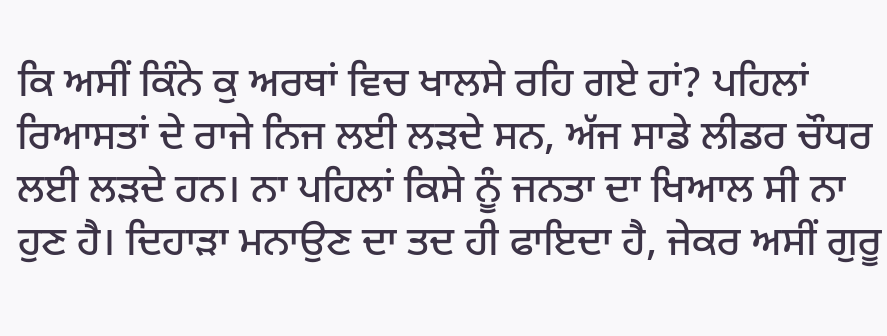ਕਿ ਅਸੀਂ ਕਿੰਨੇ ਕੁ ਅਰਥਾਂ ਵਿਚ ਖਾਲਸੇ ਰਹਿ ਗਏ ਹਾਂ? ਪਹਿਲਾਂ ਰਿਆਸਤਾਂ ਦੇ ਰਾਜੇ ਨਿਜ ਲਈ ਲੜਦੇ ਸਨ, ਅੱਜ ਸਾਡੇ ਲੀਡਰ ਚੌਧਰ ਲਈ ਲੜਦੇ ਹਨ। ਨਾ ਪਹਿਲਾਂ ਕਿਸੇ ਨੂੰ ਜਨਤਾ ਦਾ ਖਿਆਲ ਸੀ ਨਾ ਹੁਣ ਹੈ। ਦਿਹਾੜਾ ਮਨਾਉਣ ਦਾ ਤਦ ਹੀ ਫਾਇਦਾ ਹੈ, ਜੇਕਰ ਅਸੀਂ ਗੁਰੂ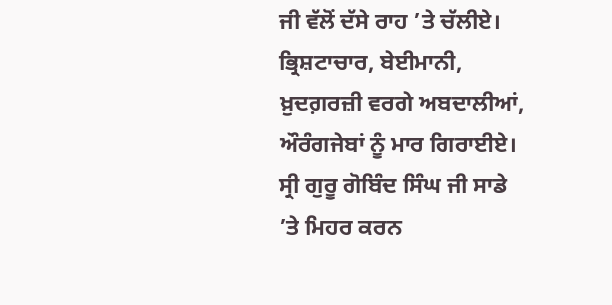ਜੀ ਵੱਲੋਂ ਦੱਸੇ ਰਾਹ ’ਤੇ ਚੱਲੀਏ। ਭ੍ਰਿਸ਼ਟਾਚਾਰ, ਬੇਈਮਾਨੀ, ਖ਼ੁਦਗ਼ਰਜ਼ੀ ਵਰਗੇ ਅਬਦਾਲੀਆਂ, ਔਰੰਗਜੇਬਾਂ ਨੂੰ ਮਾਰ ਗਿਰਾਈਏ। ਸ੍ਰੀ ਗੁਰੂ ਗੋਬਿੰਦ ਸਿੰਘ ਜੀ ਸਾਡੇ ’ਤੇ ਮਿਹਰ ਕਰਨ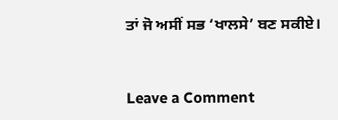ਤਾਂ ਜੋ ਅਸੀਂ ਸਭ ‘ਖਾਲਸੇ’ ਬਣ ਸਕੀਏ।



Leave a Comment